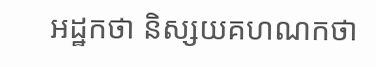អដ្ឋកថា និស្សយគហណកថា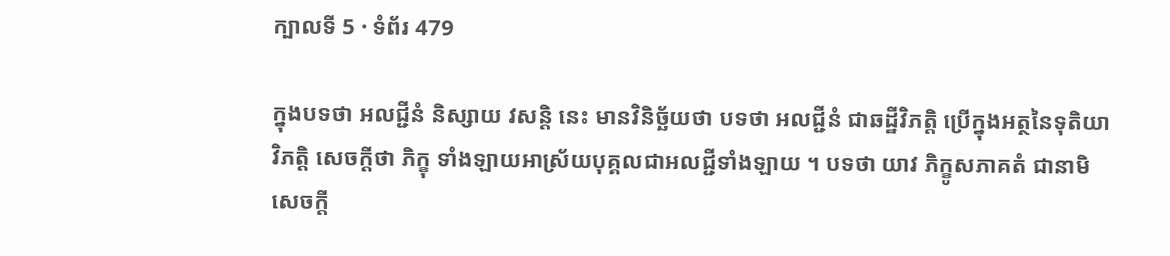ក្បាលទី 5 · ទំព័រ 479

ក្នុងបទថា អលជ្ជីនំ និស្សាយ វសន្តិ នេះ មានវិនិច្ឆ័យថា បទថា អលជ្ជីនំ ជាឆដ្ឋីវិភត្តិ ប្រើក្នុងអត្ថនៃទុតិយាវិភត្តិ សេចក្តីថា ភិក្ខុ ទាំងឡាយអាស្រ័យបុគ្គលជាអលជ្ជីទាំងឡាយ ។ បទថា យាវ ភិក្ខូសភាគតំ ជានាមិ សេចក្តី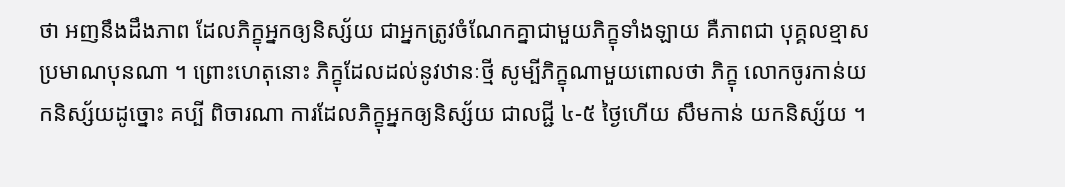ថា អញនឹងដឹងភាព ដែលភិក្ខុអ្នកឲ្យនិស្ស័យ ជាអ្នកត្រូវចំណែកគ្នាជាមួយភិក្ខុទាំងឡាយ គឺភាពជា បុគ្គលខ្មាសប្រមាណបុនណា ។ ព្រោះហេតុនោះ ភិក្ខុដែលដល់នូវឋានៈថ្មី សូម្បីភិក្ខុណាមួយពោលថា ភិក្ខុ លោកចូរកាន់យកនិស្ស័យដូច្នោះ គប្បី ពិចារណា ការដែលភិក្ខុអ្នកឲ្យនិស្ស័យ ជាលជ្ជី ៤-៥ ថ្ងៃហើយ សឹមកាន់ យកនិស្ស័យ ។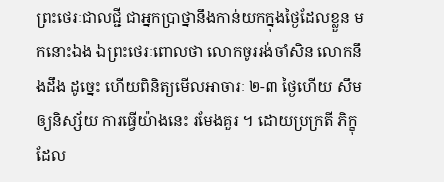ព្រះថេរៈជាលជ្ជី ជាអ្នកប្រាថ្នានឹងកាន់យកក្នុងថ្ងៃដែលខ្លួន មកនោះឯង ឯព្រះថេរៈពោលថា លោកចូររង់ចាំសិន លោកនឹងដឹង ដូច្នេះ ហើយពិនិត្យមើលអាចារៈ ២-៣ ថ្ងៃហើយ សឹមឲ្យនិស្ស័យ ការធ្វើយ៉ាងនេះ រមែងគួរ ។ ដោយប្រក្រតី ភិក្ខុដែល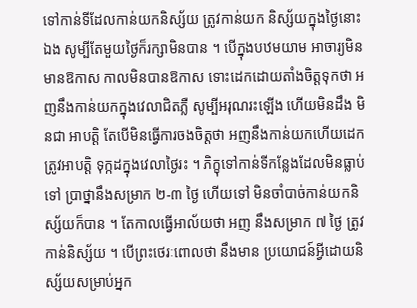ទៅកាន់ទីដែលកាន់យកនិស្ស័យ ត្រូវកាន់យក និស្ស័យក្នុងថ្ងៃនោះឯង សូម្បីតែមួយថ្ងៃក៏រក្សាមិនបាន ។ បើក្នុងបឋមយាម អាចារ្យមិនមានឱកាស កាលមិនបានឱកាស ទោះដេកដោយតាំងចិត្តទុកថា អញនឹងកាន់យកក្នុងវេលាជិតភ្លឺ សូម្បីអរុណរះឡើង ហើយមិនដឹង មិនជា អាបត្តិ តែបើមិនធ្វើការចងចិត្តថា អញនឹងកាន់យកហើយដេក ត្រូវអាបត្តិ ទុក្កដក្នុងវេលាថ្ងៃរះ ។ ភិក្ខុទៅកាន់ទីកន្លែងដែលមិនធ្លាប់ទៅ ប្រាថ្នានឹងសម្រាក ២-៣ ថ្ងៃ ហើយទៅ មិនចាំបាច់កាន់យកនិស្ស័យក៏បាន ។ តែកាលធ្វើអាល័យថា អញ នឹងសម្រាក ៧ ថ្ងៃ ត្រូវកាន់និស្ស័យ ។ បើព្រះថេរៈពោលថា នឹងមាន ប្រយោជន៍អ្វីដោយនិស្ស័យសម្រាប់អ្នក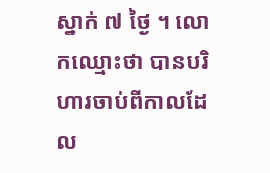ស្នាក់ ៧ ថ្ងៃ ។ លោកឈ្មោះថា បានបរិហារចាប់ពីកាលដែល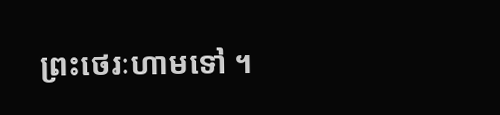ព្រះថេរៈហាមទៅ ។